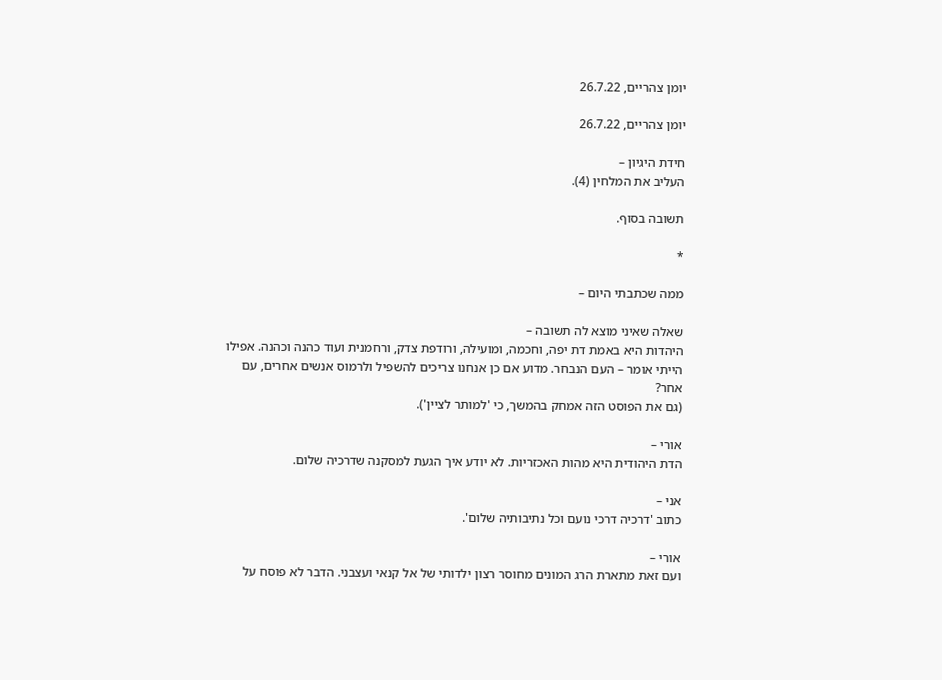יומן צהריים, 26.7.22

יומן צהריים, 26.7.22

חידת היגיון –
העליב את המלחין (4).

תשובה בסוף.

*

ממה שכתבתי היום –

שאלה שאיני מוצא לה תשובה –
היהדות היא באמת דת יפה, וחכמה, ומועילה, ורודפת צדק, ורחמנית ועוד כהנה וכהנה. אפילו הייתי אומר – העם הנבחר. מדוע אם כן אנחנו צריכים להשפיל ולרמוס אנשים אחרים, עם אחר?
(גם את הפוסט הזה אמחק בהמשך, כי 'למותר לציין').

אורי –
הדת היהודית היא מהות האכזריות. לא יודע איך הגעת למסקנה שדרכיה שלום.

אני –
כתוב 'דרכיה דרכי נועם וכל נתיבותיה שלום'.

אורי –
ועם זאת מתארת הרג המונים מחוסר רצון ילדותי של אל קנאי ועצבני. הדבר לא פוסח על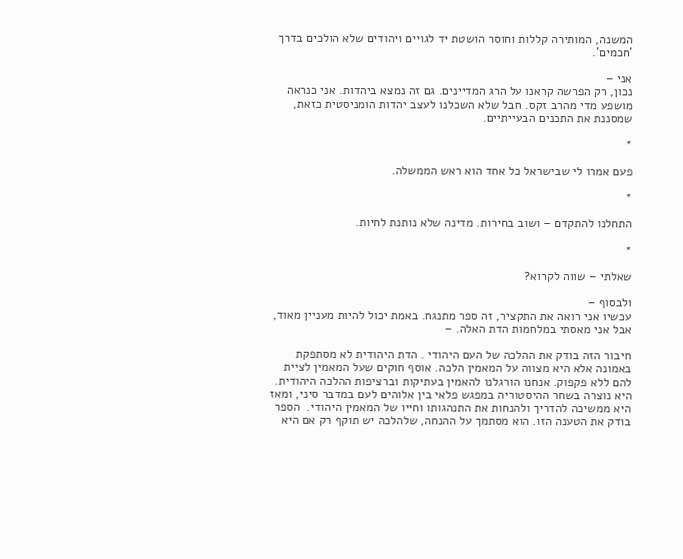המשנה, המותירה קללות וחוסר הושטת יד לגויים ויהודים שלא הולכים בדרך 'חכמים'.

אני –
נכון, רק הפרשה קראנו על הרג המדיינים. גם זה נמצא ביהדות. אני כנראה מושפע מדי מהרב זקס. חבל שלא השכלנו לעצב יהדות הומניסטית כזאת, שמסננת את התכנים הבעייתיים.

*

פעם אמרו לי שבישראל כל אחד הוא ראש הממשלה.

*

התחלנו להתקדם – ושוב בחירות. מדינה שלא נותנת לחיות.

*

שאלתי – שווה לקרוא?

ולבסוף –
עכשיו אני רואה את התקציר, זה ספר מתנגח. באמת יכול להיות מעניין מאוד, אבל אני מאסתי במלחמות הדת האלה. –

חיבור הזה בודק את ההלכה של העם היהודי . הדת היהודית לא מסתפקת באמונה אלא היא מצווה על המאמין הלכה. אוסף חוקים שעל המאמין לציית להם ללא פקפוק. אנחנו הורגלנו להאמין בעתיקות וברציפות ההלכה היהודית. היא נוצרה בשחר ההיסטוריה במפגש פלאי בין אלוהים לעם במדבר סיני, ומאז היא ממשיכה להדריך ולהנחות את התנהגותו וחייו של המאמין היהודי.  הספר בודק את הטענה הזו. הוא מסתמך על ההנחה, שלהלכה יש תוקף רק אם היא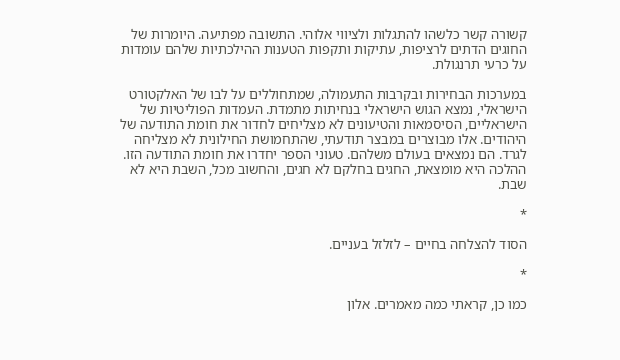קשורה קשר כלשהו להתגלות ולציווי אלוהי. התשובה מפתיעה. היומרות של החוגים הדתים לרציפות, עתיקות ותקפות הטענות ההילכתיות שלהם עומדות על כרעי תרנגולת.

במערכות הבחירות ובקרבות התעמולה, שמתחוללים על לבו של האלקטורט הישראלי, נמצא הגוש הישראלי בנחיתות מתמדת. העמדות הפוליטיות של הישראליים, הסיסמאות והטיעונים לא מצליחים לחדור את חומת התודעה של היהודים. אלו מבוצרים במבצר תודעתי, שהתחמושת החילונית לא מצליחה לגרד. הם נמצאים בעולם משלהם. טעוני הספר יחדרו את חומת התודעה הזו. ההלכה היא מומצאת, החגים בחלקם לא חגים, והחשוב מכל, השבת היא לא שבת.

*

הסוד להצלחה בחיים – לזלזל בעניים.

*

כמו כן, קראתי כמה מאמרים. אלון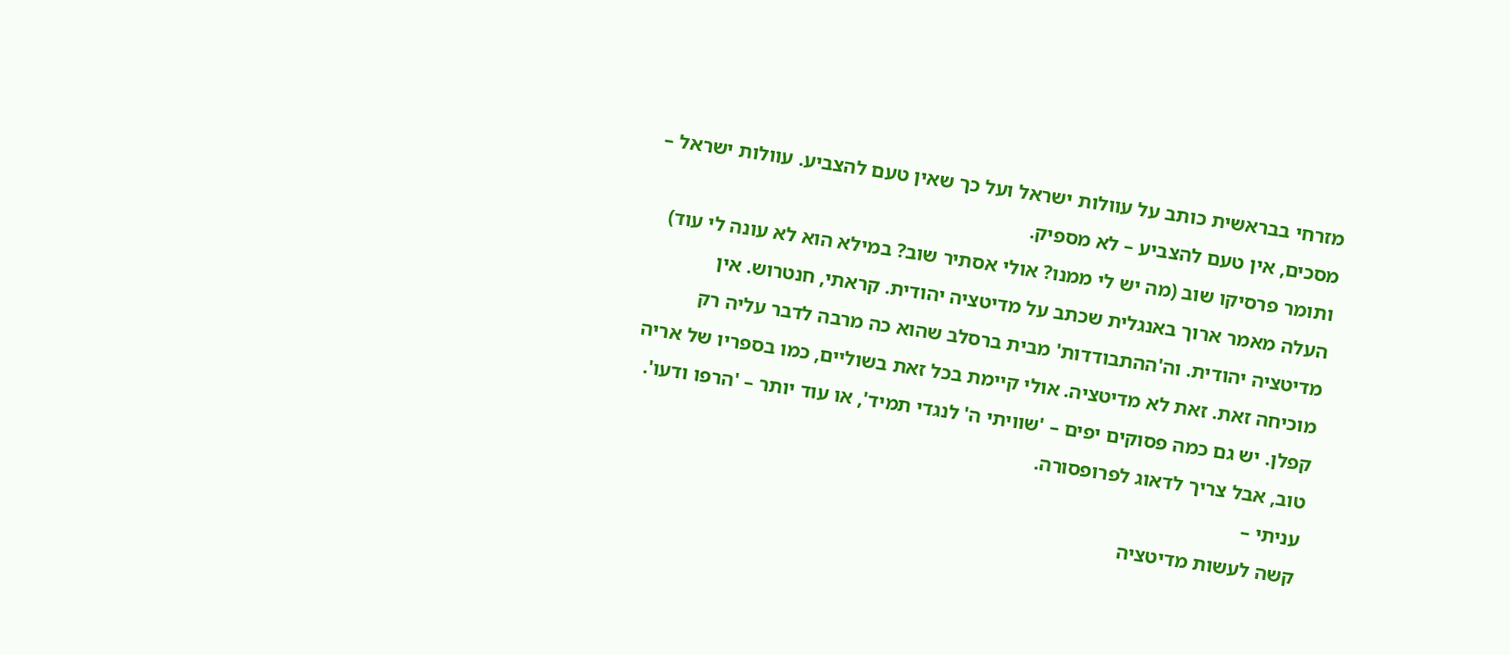מזרחי בבראשית כותב על עוולות ישראל ועל כך שאין טעם להצביע. עוולות ישראל – מסכים, אין טעם להצביע – לא מספיק.
ותומר פרסיקו שוב (מה יש לי ממנו? אולי אסתיר שוב? במילא הוא לא עונה לי עוד) העלה מאמר ארוך באנגלית שכתב על מדיטציה יהודית. קראתי, חנטרוש. אין מדיטציה יהודית. וה'ההתבודדות' מבית ברסלב שהוא כה מרבה לדבר עליה רק מוכיחה זאת. זאת לא מדיטציה. אולי קיימת בכל זאת בשוליים, כמו בספריו של אריה קפלן. יש גם כמה פסוקים יפים – 'שוויתי ה' לנגדי תמיד', או עוד יותר – 'הרפו ודעו'. טוב, אבל צריך לדאוג לפרופסורה.
עניתי –
קשה לעשות מדיטציה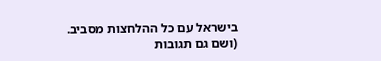בישראל עם כל ההלחצות מסביב.
(ושם גם תגובות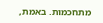מתחכמות. באמת,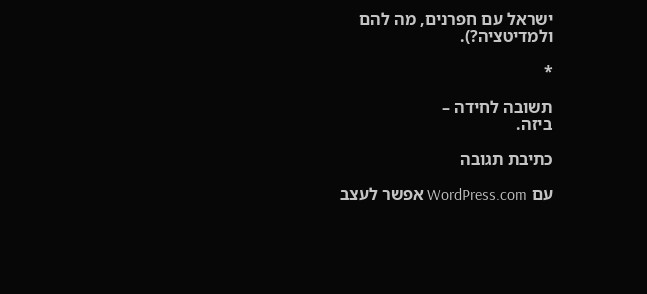ישראל עם חפרנים, מה להם ולמדיטציה?).

*

תשובה לחידה –
ביזה.

כתיבת תגובה

עם WordPress.com אפשר לעצב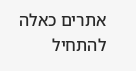אתרים כאלה
להתחיל